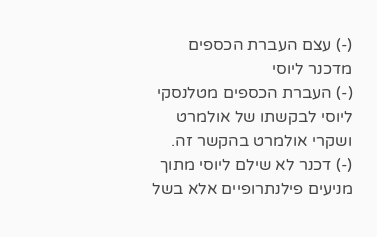(-) עצם העברת הכספים מדכנר ליוסי
(-) העברת הכספים מטלנסקי ליוסי לבקשתו של אולמרט ושקרי אולמרט בהקשר זה.
(-) דכנר לא שילם ליוסי מתוך מניעים פילנתרופיים אלא בשל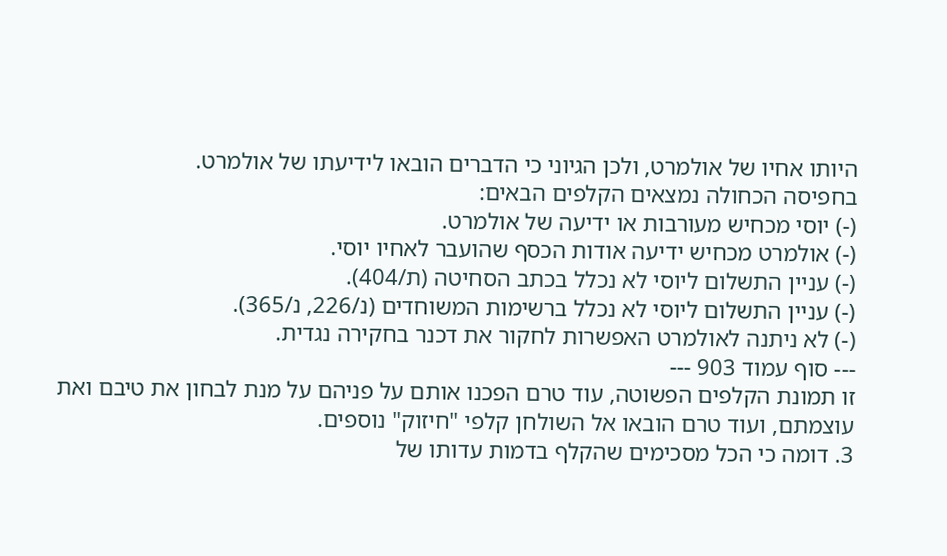היותו אחיו של אולמרט, ולכן הגיוני כי הדברים הובאו לידיעתו של אולמרט.
בחפיסה הכחולה נמצאים הקלפים הבאים:
(-) יוסי מכחיש מעורבות או ידיעה של אולמרט.
(-) אולמרט מכחיש ידיעה אודות הכסף שהועבר לאחיו יוסי.
(-) עניין התשלום ליוסי לא נכלל בכתב הסחיטה (ת/404).
(-) עניין התשלום ליוסי לא נכלל ברשימות המשוחדים (נ/226, נ/365).
(-) לא ניתנה לאולמרט האפשרות לחקור את דכנר בחקירה נגדית.
--- סוף עמוד 903 ---
זו תמונת הקלפים הפשוטה, עוד טרם הפכנו אותם על פניהם על מנת לבחון את טיבם ואת עוצמתם, ועוד טרם הובאו אל השולחן קלפי "חיזוק" נוספים.
3. דומה כי הכל מסכימים שהקלף בדמות עדותו של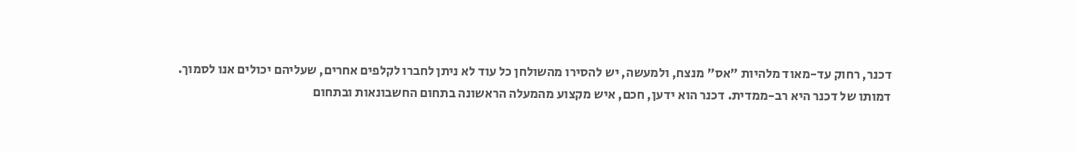דכנר, רחוק עד-מאוד מלהיות "אס" מנצח, ולמעשה, יש להסירו מהשולחן כל עוד לא ניתן לחברו לקלפים אחרים, שעליהם יכולים אנו לסמוך.
דמותו של דכנר היא רב-ממדית. דכנר הוא ידען, חכם, איש מקצוע מהמעלה הראשונה בתחום החשבונאות ובתחום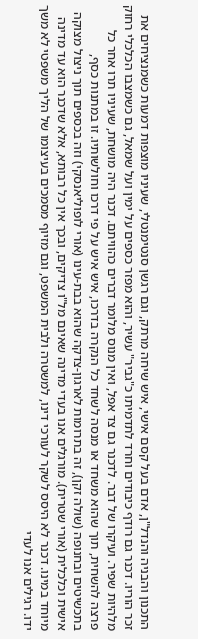התכנון והבניה והנדל"ן, אדם בעל קסם אישי, איש שיחה מרתק, וגם רגשן סנטימנטלי, שעיניו מוצפות דמעות כשמנציחים את זכר הוריו. דכנר גם רודף כיבודים וחרד לתדמיתו כ"גביר" עשיר, והוא מפזר כספים על ימין ועל שמאל, גם כשמצבו הכלכלי רחוק מלהיות שפיר. ועיקרו של דבר. לדכנר גם צד אפל, ואין מנוס מלומר דברים כהוויתם. דכנר היה מושחת, שעיניו תרו אחר כל פרצה להשחית, תוך שהוא משחד או מנסה לשחד כל הנקרה בדרכו, איש איש על פי דרכו וחולשותיו. זו במתנות כסף, בתכשיטים ובחנופה (שולה זקן), זה בתרומות לארגון-צדקה שהוא בבת-עינו (אורי לופוליאנסקי) וזה בכספים תוך ניצול מצוקה אישית וכלכלית (אורי שטרית). מורגלים אנו בעדי מדינה שאינם מל"ו צדיקים, ובכך אין כל רבותא, אלא שדכנר הוא עד מדינה מיוחד במינו. דכנר לא היסס לשקר לעורכי דינו, למשטרה ולבית המשפט, וגם מזיוף מסמכים בעיצומו של הליך משפטי לא משך ידו. רגילים אנו לעדי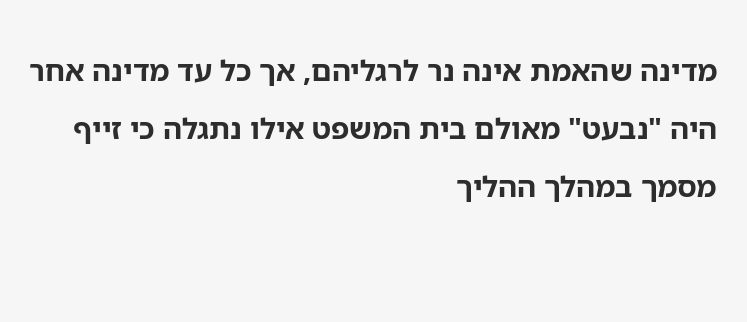מדינה שהאמת אינה נר לרגליהם, אך כל עד מדינה אחר היה "נבעט" מאולם בית המשפט אילו נתגלה כי זייף מסמך במהלך ההליך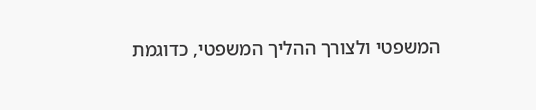המשפטי ולצורך ההליך המשפטי, כדוגמת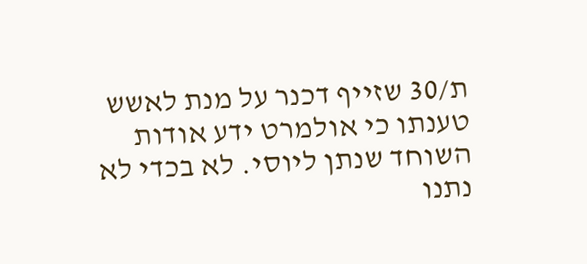ת/30 שזייף דכנר על מנת לאשש טענתו כי אולמרט ידע אודות השוחד שנתן ליוסי. לא בכדי לא נתנו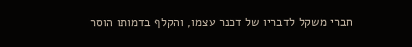חברי משקל לדבריו של דכנר עצמו, והקלף בדמותו הוסר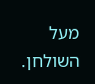מעל השולחן.